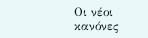Οι νέοι κανόνες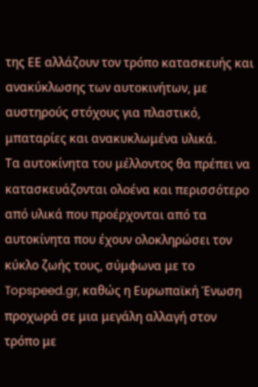της ΕΕ αλλάζουν τον τρόπο κατασκευής και ανακύκλωσης των αυτοκινήτων, με αυστηρούς στόχους για πλαστικό, μπαταρίες και ανακυκλωμένα υλικά.
Τα αυτοκίνητα του μέλλοντος θα πρέπει να κατασκευάζονται ολοένα και περισσότερο από υλικά που προέρχονται από τα αυτοκίνητα που έχουν ολοκληρώσει τον κύκλο ζωής τους, σύμφωνα με το Topspeed.gr, καθώς η Ευρωπαϊκή Ένωση προχωρά σε μια μεγάλη αλλαγή στον τρόπο με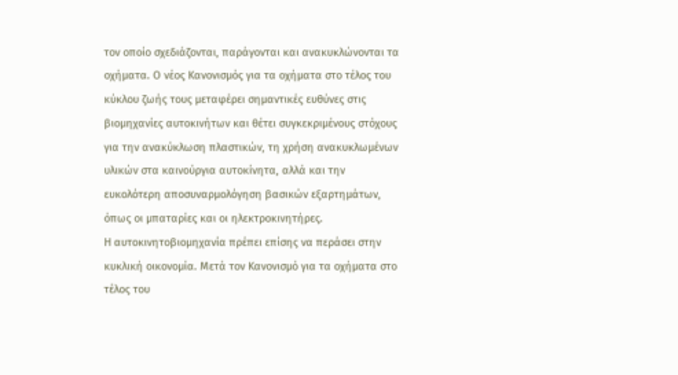τον οποίο σχεδιάζονται, παράγονται και ανακυκλώνονται τα οχήματα. Ο νέος Κανονισμός για τα οχήματα στο τέλος του κύκλου ζωής τους μεταφέρει σημαντικές ευθύνες στις βιομηχανίες αυτοκινήτων και θέτει συγκεκριμένους στόχους για την ανακύκλωση πλαστικών, τη χρήση ανακυκλωμένων υλικών στα καινούργια αυτοκίνητα, αλλά και την ευκολότερη αποσυναρμολόγηση βασικών εξαρτημάτων, όπως οι μπαταρίες και οι ηλεκτροκινητήρες.
Η αυτοκινητοβιομηχανία πρέπει επίσης να περάσει στην κυκλική οικονομία. Μετά τον Κανονισμό για τα οχήματα στο τέλος του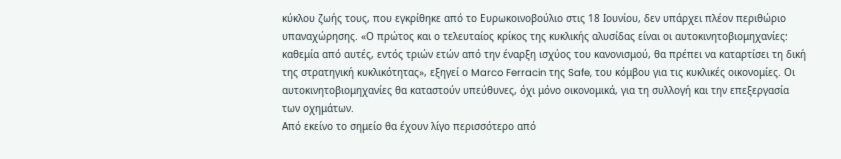κύκλου ζωής τους, που εγκρίθηκε από το Ευρωκοινοβούλιο στις 18 Ιουνίου, δεν υπάρχει πλέον περιθώριο υπαναχώρησης. «Ο πρώτος και ο τελευταίος κρίκος της κυκλικής αλυσίδας είναι οι αυτοκινητοβιομηχανίες: καθεμία από αυτές, εντός τριών ετών από την έναρξη ισχύος του κανονισμού, θα πρέπει να καταρτίσει τη δική της στρατηγική κυκλικότητας», εξηγεί ο Marco Ferracin της Safe, του κόμβου για τις κυκλικές οικονομίες. Οι αυτοκινητοβιομηχανίες θα καταστούν υπεύθυνες, όχι μόνο οικονομικά, για τη συλλογή και την επεξεργασία των οχημάτων.
Από εκείνο το σημείο θα έχουν λίγο περισσότερο από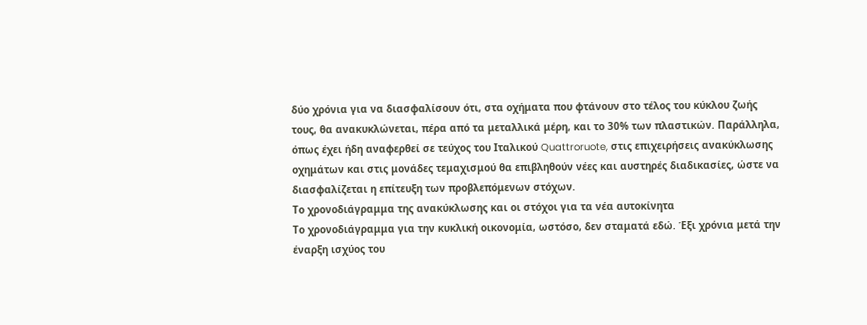δύο χρόνια για να διασφαλίσουν ότι, στα οχήματα που φτάνουν στο τέλος του κύκλου ζωής τους, θα ανακυκλώνεται, πέρα από τα μεταλλικά μέρη, και το 30% των πλαστικών. Παράλληλα, όπως έχει ήδη αναφερθεί σε τεύχος του Ιταλικού Quattroruote, στις επιχειρήσεις ανακύκλωσης οχημάτων και στις μονάδες τεμαχισμού θα επιβληθούν νέες και αυστηρές διαδικασίες, ώστε να διασφαλίζεται η επίτευξη των προβλεπόμενων στόχων.
Το χρονοδιάγραμμα της ανακύκλωσης και οι στόχοι για τα νέα αυτοκίνητα
Το χρονοδιάγραμμα για την κυκλική οικονομία, ωστόσο, δεν σταματά εδώ. Έξι χρόνια μετά την έναρξη ισχύος του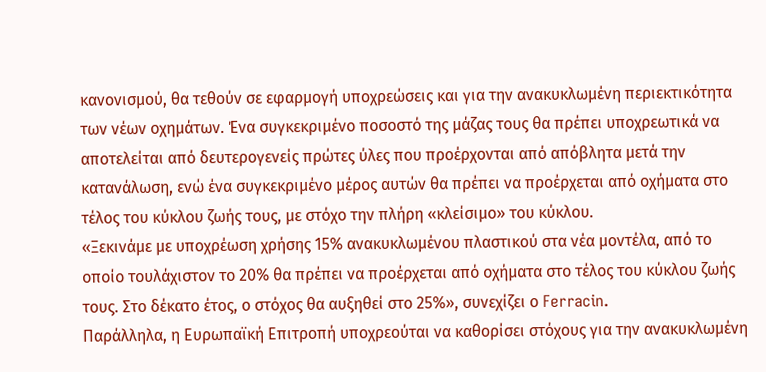κανονισμού, θα τεθούν σε εφαρμογή υποχρεώσεις και για την ανακυκλωμένη περιεκτικότητα των νέων οχημάτων. Ένα συγκεκριμένο ποσοστό της μάζας τους θα πρέπει υποχρεωτικά να αποτελείται από δευτερογενείς πρώτες ύλες που προέρχονται από απόβλητα μετά την κατανάλωση, ενώ ένα συγκεκριμένο μέρος αυτών θα πρέπει να προέρχεται από οχήματα στο τέλος του κύκλου ζωής τους, με στόχο την πλήρη «κλείσιμο» του κύκλου.
«Ξεκινάμε με υποχρέωση χρήσης 15% ανακυκλωμένου πλαστικού στα νέα μοντέλα, από το οποίο τουλάχιστον το 20% θα πρέπει να προέρχεται από οχήματα στο τέλος του κύκλου ζωής τους. Στο δέκατο έτος, ο στόχος θα αυξηθεί στο 25%», συνεχίζει ο Ferracin.
Παράλληλα, η Ευρωπαϊκή Επιτροπή υποχρεούται να καθορίσει στόχους για την ανακυκλωμένη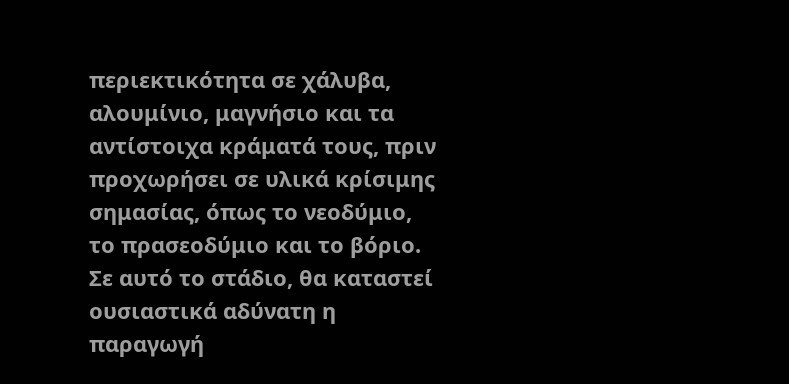περιεκτικότητα σε χάλυβα, αλουμίνιο, μαγνήσιο και τα αντίστοιχα κράματά τους, πριν προχωρήσει σε υλικά κρίσιμης σημασίας, όπως το νεοδύμιο, το πρασεοδύμιο και το βόριο.
Σε αυτό το στάδιο, θα καταστεί ουσιαστικά αδύνατη η παραγωγή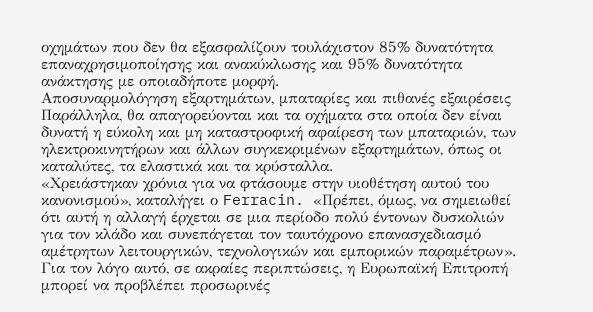οχημάτων που δεν θα εξασφαλίζουν τουλάχιστον 85% δυνατότητα επαναχρησιμοποίησης και ανακύκλωσης και 95% δυνατότητα ανάκτησης με οποιαδήποτε μορφή.
Αποσυναρμολόγηση εξαρτημάτων, μπαταρίες και πιθανές εξαιρέσεις
Παράλληλα, θα απαγορεύονται και τα οχήματα στα οποία δεν είναι δυνατή η εύκολη και μη καταστροφική αφαίρεση των μπαταριών, των ηλεκτροκινητήρων και άλλων συγκεκριμένων εξαρτημάτων, όπως οι καταλύτες, τα ελαστικά και τα κρύσταλλα.
«Χρειάστηκαν χρόνια για να φτάσουμε στην υιοθέτηση αυτού του κανονισμού», καταλήγει ο Ferracin. «Πρέπει, όμως, να σημειωθεί ότι αυτή η αλλαγή έρχεται σε μια περίοδο πολύ έντονων δυσκολιών για τον κλάδο και συνεπάγεται τον ταυτόχρονο επανασχεδιασμό αμέτρητων λειτουργικών, τεχνολογικών και εμπορικών παραμέτρων».
Για τον λόγο αυτό, σε ακραίες περιπτώσεις, η Ευρωπαϊκή Επιτροπή μπορεί να προβλέπει προσωρινές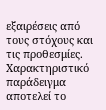εξαιρέσεις από τους στόχους και τις προθεσμίες. Χαρακτηριστικό παράδειγμα αποτελεί το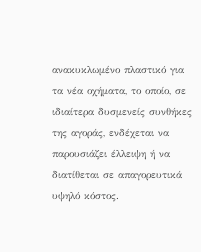ανακυκλωμένο πλαστικό για τα νέα οχήματα, το οποίο, σε ιδιαίτερα δυσμενείς συνθήκες της αγοράς, ενδέχεται να παρουσιάζει έλλειψη ή να διατίθεται σε απαγορευτικά υψηλό κόστος.